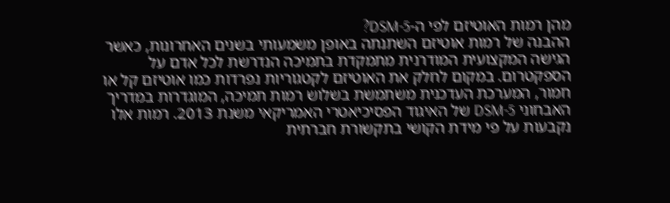מהן רמות האוטיזם לפי ה-DSM-5?
ההבנה של רמות אוטיזם השתנתה באופן משמעותי בשנים האחרונות, כאשר הגישה המקצועית המודרנית מתמקדת בתמיכה הנדרשת לכל אדם על הספקטרום. במקום לחלק את האוטיזם לקטגוריות נפרדות כמו אוטיזם קל או חמור, המערכת העדכנית משתמשת בשלוש רמות תמיכה, המוגדרות במדריך האבחוני DSM-5 של האיגוד הפסיכיאטרי האמריקאי משנת 2013. רמות אלו נקבעות על פי מידת הקושי בתקשורת חברתית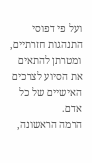ועל פי דפוסי התנהגות חזרתיים, ומטרתן להתאים את הסיוע לצרכים האישיים של כל אדם.
הרמה הראשונה,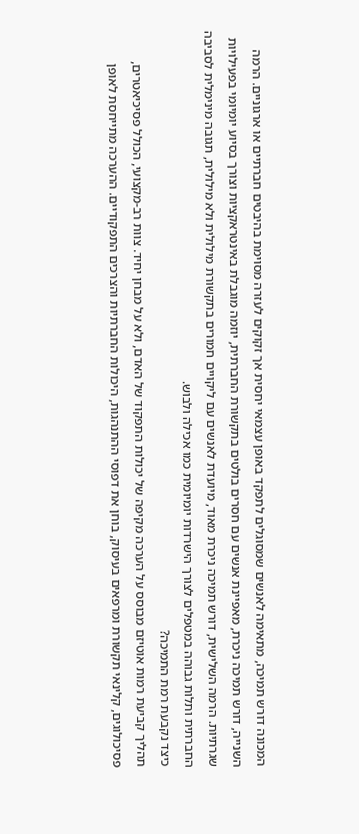המכונה דורש תמיכה, מתאימה לאנשים שמסוגלים לתפקד באופן עצמאי יחסית אך זקוקים לעזרה מסוימת בהיבטים חברתיים או ארגוניים. הרמה השנייה, דורש תמיכה ניכרת, מאפיינת אנשים עם חסרים בולטים בתקשורת החברתית, יוזמה מוגבלת באינטראקציות וצורך בסיוע יומיומי בפעילויות שגרתיות. הרמה השלישית, דורש תמיכה ניכרת מאוד, מיועדת לאנשים עם ליקויים חמורים בתקשורת מילולית ולא מילולית, תגובה מינימלית לסביבה החברתית ותלות גבוהה במטפלים לצורך הישרדות יומיומית כמו אכילה ולבוש.
כיצד נקבעת רמת התמיכה?
תהליך קביעת רמות אוטיזם מבוסס על הערכה מקיפה של יכולות התפקוד של האדם, ולא על מבחן יחיד. צוות רב-מקצועי, הכולל פסיכיאטרים, פסיכולוגים, קלינאי תקשורת ומרפאים בעיסוק, בוחן את דפוסי ההתנהגות, היכולות החברתיות והצרכים התפקודיים. ההערכה מתייחסת לאופן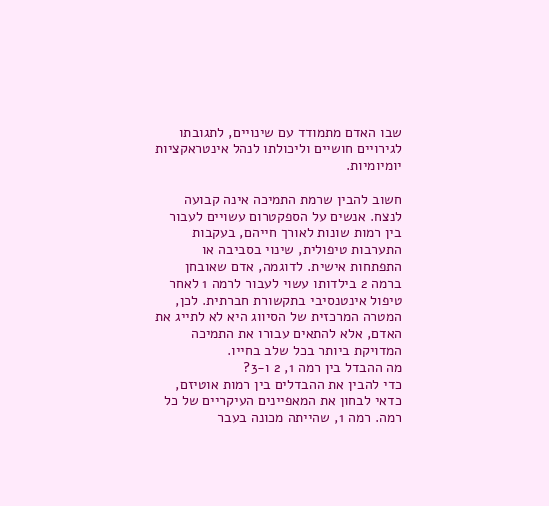שבו האדם מתמודד עם שינויים, לתגובתו לגירויים חושיים וליכולתו לנהל אינטראקציות יומיומיות.

חשוב להבין שרמת התמיכה אינה קבועה לנצח. אנשים על הספקטרום עשויים לעבור בין רמות שונות לאורך חייהם, בעקבות התערבות טיפולית, שינוי בסביבה או התפתחות אישית. לדוגמה, אדם שאובחן ברמה 2 בילדותו עשוי לעבור לרמה 1 לאחר טיפול אינטנסיבי בתקשורת חברתית. לכן, המטרה המרכזית של הסיווג היא לא לתייג את האדם, אלא להתאים עבורו את התמיכה המדויקת ביותר בכל שלב בחייו.
מה ההבדל בין רמה 1, 2 ו-3?
כדי להבין את ההבדלים בין רמות אוטיזם, כדאי לבחון את המאפיינים העיקריים של כל רמה. רמה 1, שהייתה מכונה בעבר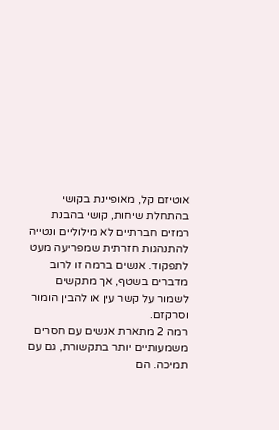אוטיזם קל, מאופיינת בקושי בהתחלת שיחות, קושי בהבנת רמזים חברתיים לא מילוליים ונטייה להתנהגות חזרתית שמפריעה מעט לתפקוד. אנשים ברמה זו לרוב מדברים בשטף, אך מתקשים לשמור על קשר עין או להבין הומור וסרקזם.
רמה 2 מתארת אנשים עם חסרים משמעותיים יותר בתקשורת, גם עם תמיכה. הם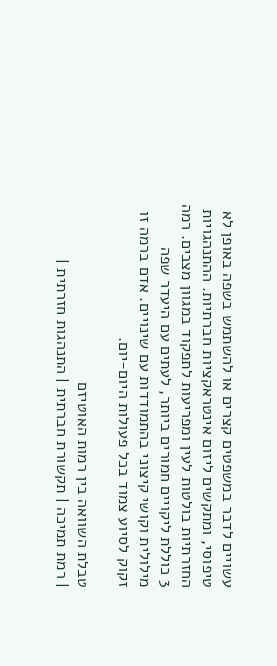עשויים לדבר במשפטים קצרים או להשתמש בשפה באופן לא טיפוסי, ומתקשים ליזום אינטראקציות חברתיות. ההתנהגויות החזרתיות בולטות לעין ומפריעות לתפקוד במגוון מצבים. רמה 3 כוללת ליקויים חמורים ביותר, לעתים עם היעדר שפה מילולית וקושי קיצוני בהתמודדות עם שינויים. אדם ברמה זו זקוק לסיוע צמוד בכל פעולות היום-יום.

טבלת השוואה בין רמות האוטיזם
| רמת תמיכה | תקשורת חברתית | התנהגות חזרתית |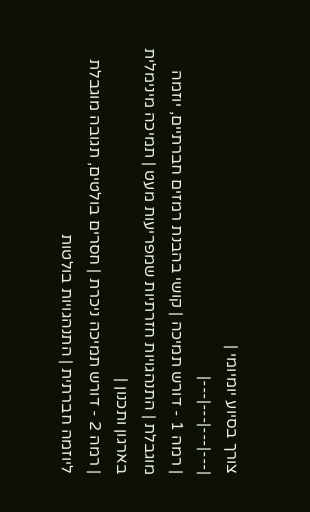צורך בסיוע יומיומי |
|---|---|---|---|
| רמה 1 - דורש תמיכה | קושי בהבנת רמזים חברתיים, יוזמה מוגבלת | התנהגויות חזרתיות שמפריעות מעט | תמיכה מינימלית בארגון ותכנון |
| רמה 2 - דורש תמיכה ניכרת | חסרים בולטים, תגובה מוגבלת ליוזמה חברתית | התנהגויות בולטות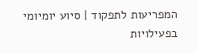המפריעות לתפקוד | סיוע יומיומי בפעילויות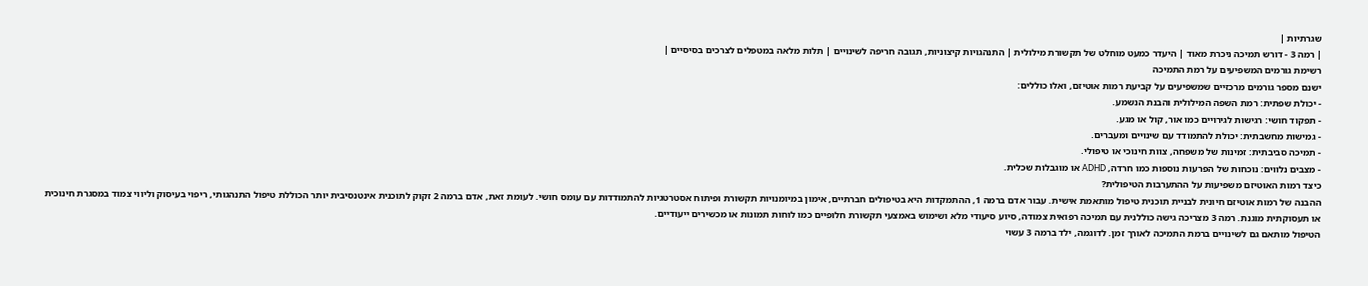שגרתיות |
| רמה 3 - דורש תמיכה ניכרת מאוד | היעדר כמעט מוחלט של תקשורת מילולית | התנהגויות קיצוניות, תגובה חריפה לשינויים | תלות מלאה במטפלים לצרכים בסיסיים |
רשימת גורמים המשפיעים על רמת התמיכה
ישנם מספר גורמים מרכזיים שמשפיעים על קביעת רמות אוטיזם, ואלו כוללים:
- יכולת שפתית: רמת השפה המילולית והבנת הנשמע.
- תפקוד חושי: רגישות לגירויים כמו אור, קול או מגע.
- גמישות מחשבתית: יכולת להתמודד עם שינויים ומעברים.
- תמיכה סביבתית: זמינות של משפחה, צוות חינוכי או טיפולי.
- מצבים נלווים: נוכחות של הפרעות נוספות כמו חרדה, ADHD או מוגבלות שכלית.
כיצד רמות האוטיזם משפיעות על ההתערבות הטיפולית?
ההבנה של רמות אוטיזם חיונית לבניית תוכנית טיפול מותאמת אישית. עבור אדם ברמה 1, ההתמקדות היא בטיפולים חברתיים, אימון במיומנויות תקשורת ופיתוח אסטרטגיות להתמודדות עם עומס חושי. לעומת זאת, אדם ברמה 2 זקוק לתוכנית אינטנסיבית יותר הכוללת טיפול התנהגותי, ריפוי בעיסוק וליווי צמוד במסגרת חינוכית או תעסוקתית מוגנת. רמה 3 מצריכה גישה כוללנית עם תמיכה רפואית צמודה, סיוע סיעודי מלא ושימוש באמצעי תקשורת חלופיים כמו לוחות תמונות או מכשירים ייעודיים.
הטיפול מותאם גם לשינויים ברמת התמיכה לאורך זמן. לדוגמה, ילד ברמה 3 עשוי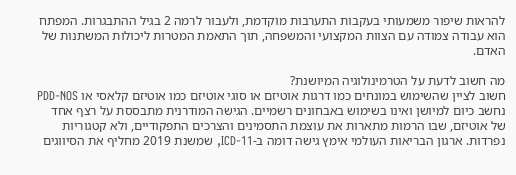להראות שיפור משמעותי בעקבות התערבות מוקדמת, ולעבור לרמה 2 בגיל ההתבגרות. המפתח הוא עבודה צמודה עם הצוות המקצועי והמשפחה, תוך התאמת המטרות ליכולות המשתנות של האדם.

מה חשוב לדעת על הטרמינולוגיה המיושנת?
חשוב לציין שהשימוש במונחים כמו דרגות אוטיזם או סוגי אוטיזם כמו אוטיזם קלאסי או PDD-NOS נחשב כיום למיושן ואינו בשימוש באבחונים רשמיים. הגישה המודרנית מתבססת על רצף אחד של אוטיזם, שבו הרמות מתארות את עוצמת התסמינים והצרכים התפקודיים, ולא קטגוריות נפרדות. ארגון הבריאות העולמי אימץ גישה דומה ב-ICD-11, שמשנת 2019 מחליף את הסיווגים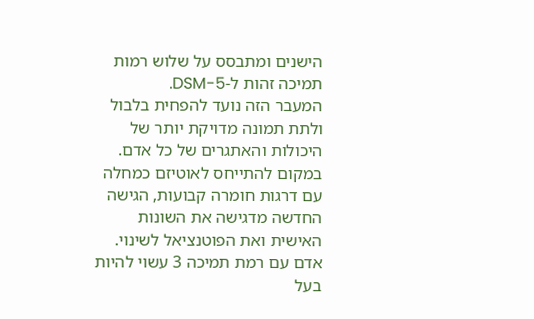הישנים ומתבסס על שלוש רמות תמיכה זהות ל-DSM-5.
המעבר הזה נועד להפחית בלבול ולתת תמונה מדויקת יותר של היכולות והאתגרים של כל אדם. במקום להתייחס לאוטיזם כמחלה עם דרגות חומרה קבועות, הגישה החדשה מדגישה את השונות האישית ואת הפוטנציאל לשינוי. אדם עם רמת תמיכה 3 עשוי להיות בעל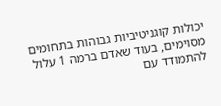יכולות קוגניטיביות גבוהות בתחומים מסוימים, בעוד שאדם ברמה 1 עלול להתמודד עם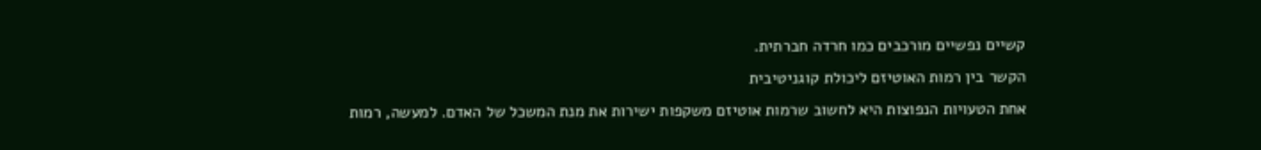קשיים נפשיים מורכבים כמו חרדה חברתית.
הקשר בין רמות האוטיזם ליכולת קוגניטיבית
אחת הטעויות הנפוצות היא לחשוב שרמות אוטיזם משקפות ישירות את מנת המשכל של האדם. למעשה, רמות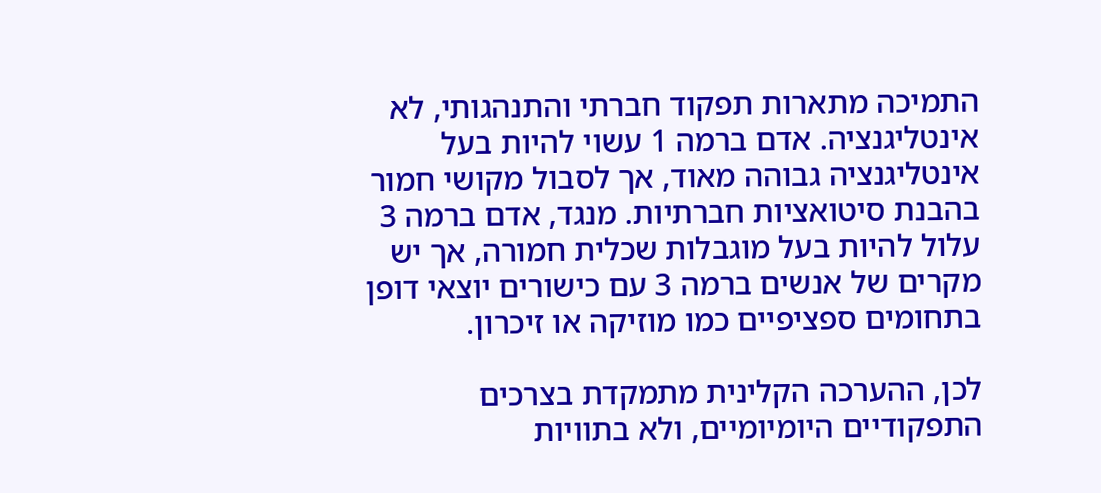התמיכה מתארות תפקוד חברתי והתנהגותי, לא אינטליגנציה. אדם ברמה 1 עשוי להיות בעל אינטליגנציה גבוהה מאוד, אך לסבול מקושי חמור בהבנת סיטואציות חברתיות. מנגד, אדם ברמה 3 עלול להיות בעל מוגבלות שכלית חמורה, אך יש מקרים של אנשים ברמה 3 עם כישורים יוצאי דופן בתחומים ספציפיים כמו מוזיקה או זיכרון.

לכן, ההערכה הקלינית מתמקדת בצרכים התפקודיים היומיומיים, ולא בתוויות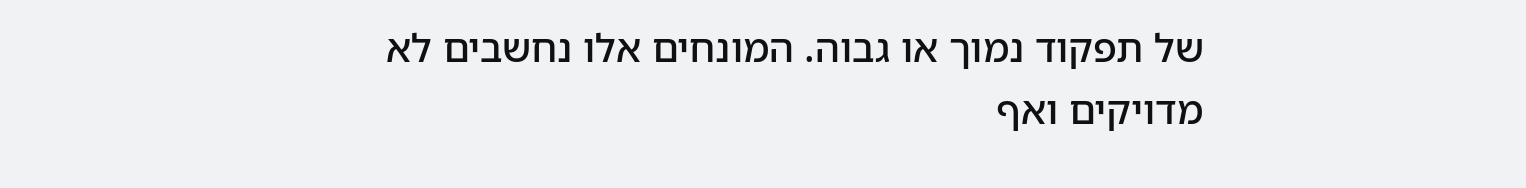של תפקוד נמוך או גבוה. המונחים אלו נחשבים לא מדויקים ואף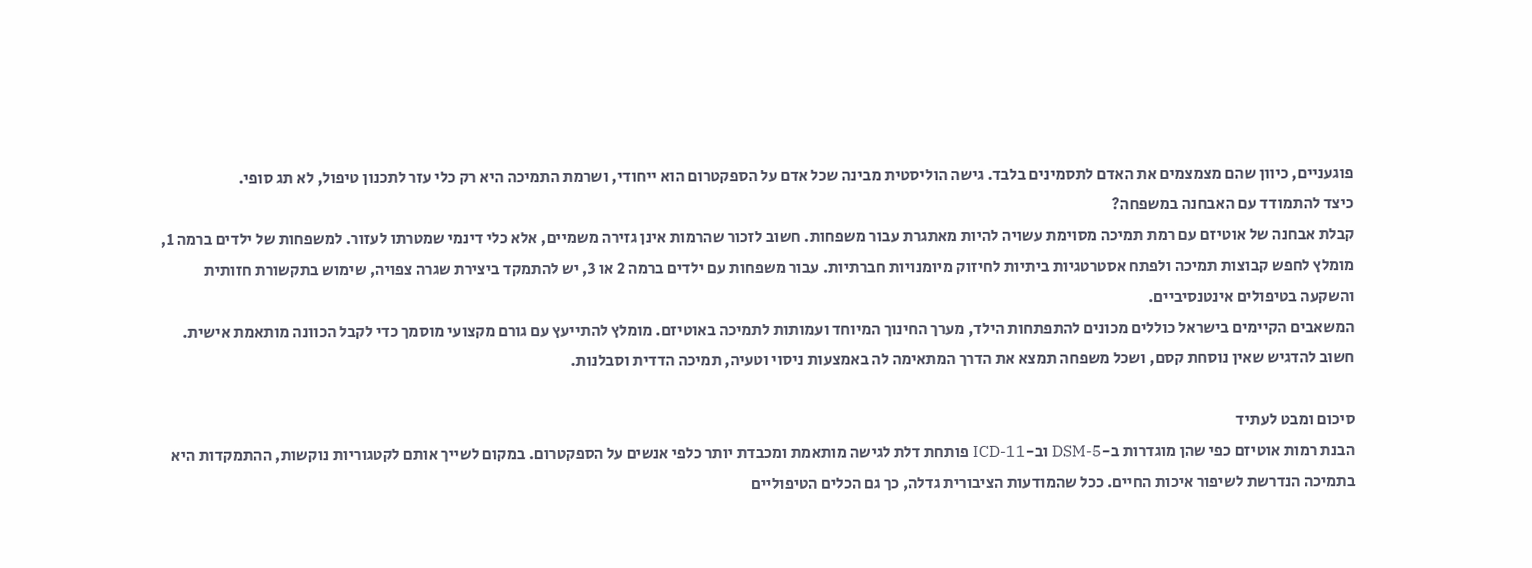פוגעניים, כיוון שהם מצמצמים את האדם לתסמינים בלבד. גישה הוליסטית מבינה שכל אדם על הספקטרום הוא ייחודי, ושרמת התמיכה היא רק כלי עזר לתכנון טיפול, לא תג סופי.
כיצד להתמודד עם האבחנה במשפחה?
קבלת אבחנה של אוטיזם עם רמת תמיכה מסוימת עשויה להיות מאתגרת עבור משפחות. חשוב לזכור שהרמות אינן גזירה משמיים, אלא כלי דינמי שמטרתו לעזור. למשפחות של ילדים ברמה 1, מומלץ לחפש קבוצות תמיכה ולפתח אסטרטגיות ביתיות לחיזוק מיומנויות חברתיות. עבור משפחות עם ילדים ברמה 2 או 3, יש להתמקד ביצירת שגרה צפויה, שימוש בתקשורת חזותית והשקעה בטיפולים אינטנסיביים.
המשאבים הקיימים בישראל כוללים מכונים להתפתחות הילד, מערך החינוך המיוחד ועמותות לתמיכה באוטיזם. מומלץ להתייעץ עם גורם מקצועי מוסמך כדי לקבל הכוונה מותאמת אישית. חשוב להדגיש שאין נוסחת קסם, ושכל משפחה תמצא את הדרך המתאימה לה באמצעות ניסוי וטעיה, תמיכה הדדית וסבלנות.

סיכום ומבט לעתיד
הבנת רמות אוטיזם כפי שהן מוגדרות ב-DSM-5 וב-ICD-11 פותחת דלת לגישה מותאמת ומכבדת יותר כלפי אנשים על הספקטרום. במקום לשייך אותם לקטגוריות נוקשות, ההתמקדות היא בתמיכה הנדרשת לשיפור איכות החיים. ככל שהמודעות הציבורית גדלה, כך גם הכלים הטיפוליים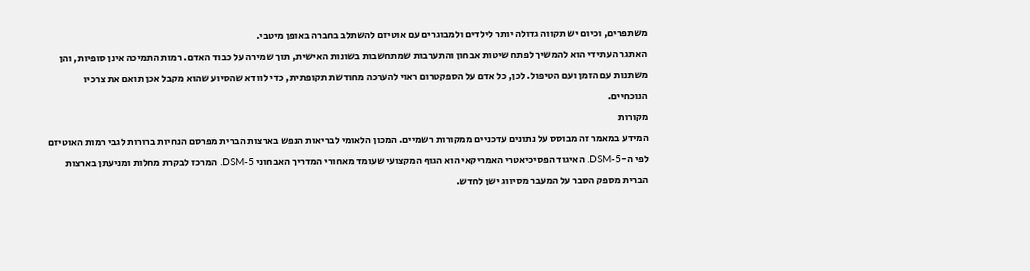משתפרים, וכיום יש תקווה גדולה יותר לילדים ולמבוגרים עם אוטיזם להשתלב בחברה באופן מיטבי.
האתגר העתידי הוא להמשיך לפתח שיטות אבחון והתערבות שמתחשבות בשונות האישית, תוך שמירה על כבוד האדם. רמות התמיכה אינן סופיות, והן משתנות עם הזמן ועם הטיפול. לכן, כל אדם על הספקטרום ראוי להערכה מחודשת תקופתית, כדי לוודא שהסיוע שהוא מקבל אכן תואם את צרכיו הנוכחיים.
מקורות
המידע במאמר זה מבוסס על נתונים עדכניים ממקורות רשמיים. המכון הלאומי לבריאות הנפש בארצות הברית מפרסם הנחיות ברורות לגבי רמות האוטיזם לפי ה-DSM-5. האיגוד הפסיכיאטרי האמריקאי הוא הגוף המקצועי שעומד מאחורי המדריך האבחוני DSM-5. המרכז לבקרת מחלות ומניעתן בארצות הברית מספק הסבר על המעבר מסיווג ישן לחדש.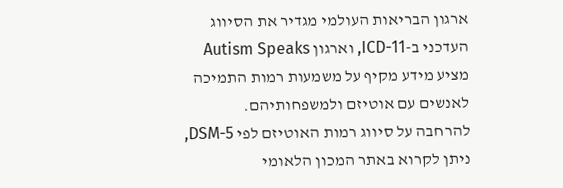ארגון הבריאות העולמי מגדיר את הסיווג העדכני ב-ICD-11, וארגון Autism Speaks מציע מידע מקיף על משמעות רמות התמיכה לאנשים עם אוטיזם ולמשפחותיהם.
להרחבה על סיווג רמות האוטיזם לפי DSM-5, ניתן לקרוא באתר המכון הלאומי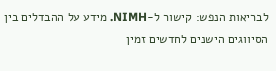לבריאות הנפש: קישור ל-NIMH. מידע על ההבדלים בין הסיווגים הישנים לחדשים זמין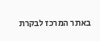באתר המרכז לבקרת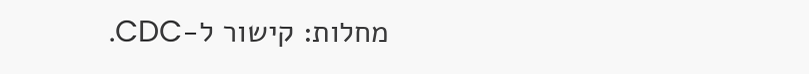מחלות: קישור ל-CDC.